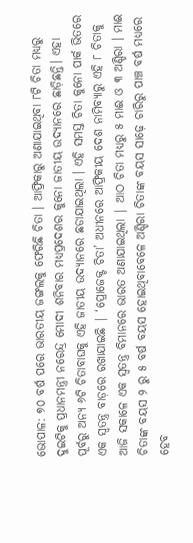ଭୋପାଳ: ୭୦ ବର୍ଷ ପରେ ଭାରତୀୟ ଜଙ୍ଗଲକୁ ଫେରିଛି ଚିତା । ଆଫ୍ରିକାରୁ ଅଣାଯାଇଥିବା ୮ଟି ଚିତା ମଧ୍ୟରୁ ଦୁଇଟିକୁ ପ୍ରଧାନମନ୍ତ୍ରୀ ନରେନ୍ଦ୍ର ମୋଦୀ ଶନିବାର ମଧ୍ୟପ୍ରଦେଶର କୁନୋ ଜାତୀୟ ଉଦ୍ୟାନରେ ଛାଡ଼ିଛନ୍ତି। ଏହା ପୂର୍ବରୁ ଅନ୍ୟ ୬ଟି ଚିତାବାଘକୁ ଏହି ଜାତୀୟ ଉଦ୍ୟାନରେ ଛଡାଯାଇଥିଲା । ଏହି ସମସ୍ତ ଚିତା କୁନୋ ପାର୍କ ଭିତରେ ଏକ ସ୍ୱତନ୍ତ୍ର ବାଡ଼ରେ ରଖାଯାଇଛି | ‘ପ୍ରୋଜେକ୍ଟ ଚିତା’ ଅଧୀନରେ ଆଫ୍ରିକୀୟ ଦେଶ ନାମିବ୍ୟାରୁ ଏହି ୮ ଚିତାକୁ ଆଜି ସକାଳେ ଏକ ସ୍ବତନ୍ତ୍ର ବିମାନରେ ଭାରତ ଅଣାଯାଇଥିଲା | ଆଠ ଚିତା ମଧ୍ୟରୁ ୫ ମାଈ ଓ ୩ ଅଣ୍ଡିରା । ମାଈ ଚିତାଙ୍କ ବୟସ ୨ ରୁ ୫ ବର୍ଷ ବୟସ ହୋଇଥିବାବେଳେ ଅଣ୍ଡିରା ଚିତାଙ୍କ ବୟସ ସାଢ଼େ ଚାରିରୁ ପାଞ୍ଚ ବର୍ଷ ମଧ୍ୟରେ ହେବ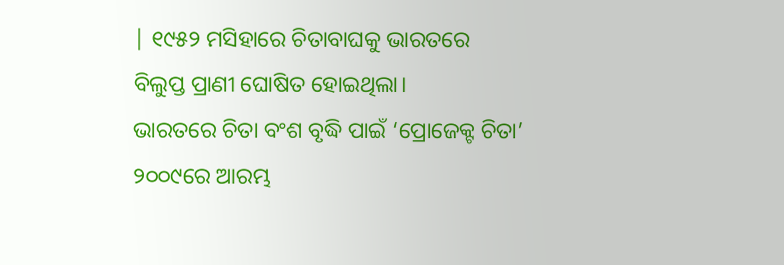| ୧୯୫୨ ମସିହାରେ ଚିତାବାଘକୁ ଭାରତରେ ବିଲୁପ୍ତ ପ୍ରାଣୀ ଘୋଷିତ ହୋଇଥିଲା।
ଭାରତରେ ଚିତା ବଂଶ ବୃଦ୍ଧି ପାଇଁ ‘ପ୍ରୋଜେକ୍ଟ ଚିତା’ ୨୦୦୯ରେ ଆରମ୍ଭ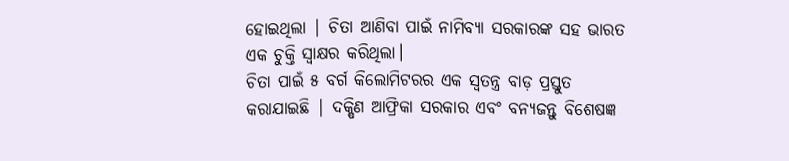ହୋଇଥିଲା | ଚିତା ଆଣିବା ପାଇଁ ନାମିବ୍ୟା ସରକାରଙ୍କ ସହ ଭାରତ ଏକ ଚୁକ୍ତି ସ୍ୱାକ୍ଷର କରିଥିଲା।
ଚିତା ପାଇଁ ୫ ବର୍ଗ କିଲୋମିଟରର ଏକ ସ୍ୱତନ୍ତ୍ର ବାଡ଼ ପ୍ରସ୍ତୁତ କରାଯାଇଛି | ଦକ୍ଷିଣ ଆଫ୍ରିକା ସରକାର ଏବଂ ବନ୍ୟଜନ୍ତୁ ବିଶେଷଜ୍ଞ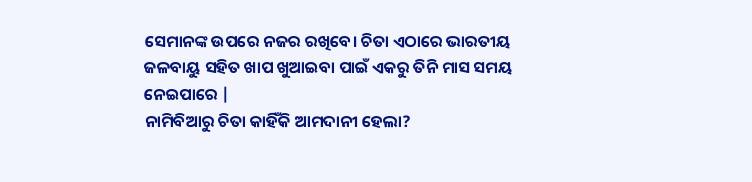ସେମାନଙ୍କ ଉପରେ ନଜର ରଖିବେ। ଚିତା ଏଠାରେ ଭାରତୀୟ ଜଳବାୟୁ ସହିତ ଖାପ ଖୁଆଇବା ପାଇଁ ଏକରୁ ତିନି ମାସ ସମୟ ନେଇପାରେ |
ନାମିବିଆରୁ ଚିତା କାହିଁକି ଆମଦାନୀ ହେଲା?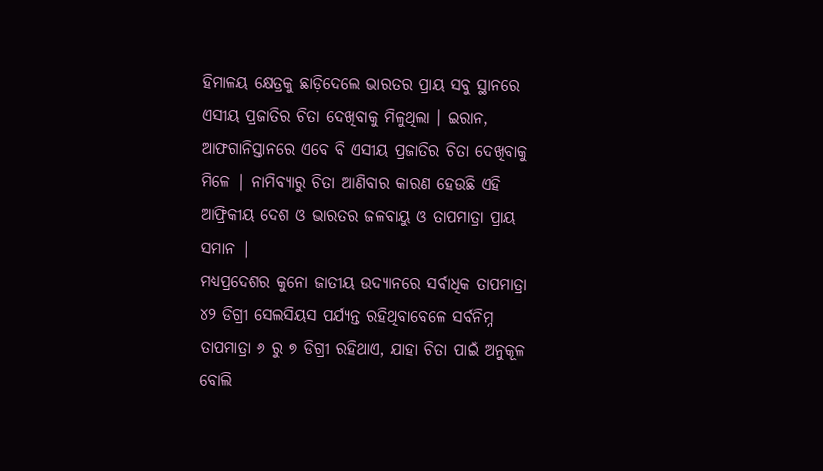ହିମାଳୟ କ୍ଷେତ୍ରକୁ ଛାଡ଼ିଦେଲେ ଭାରତର ପ୍ରାୟ ସବୁ ସ୍ଥାନରେ ଏସୀୟ ପ୍ରଜାତିର ଚିତା ଦେଖିବାକୁ ମିଳୁଥିଲା । ଇରାନ, ଆଫଗାନିସ୍ତାନରେ ଏବେ ବି ଏସୀୟ ପ୍ରଜାତିର ଚିତା ଦେଖିବାକୁ ମିଳେ | ନାମିବ୍ୟାରୁ ଚିତା ଆଣିବାର କାରଣ ହେଉଛି ଏହି ଆଫ୍ରିକୀୟ ଦେଶ ଓ ଭାରତର ଜଳବାୟୁ ଓ ତାପମାତ୍ରା ପ୍ରାୟ ସମାନ |
ମଧ୍ୟପ୍ରଦେଶର କୁନୋ ଜାତୀୟ ଉଦ୍ୟାନରେ ସର୍ବାଧିକ ତାପମାତ୍ରା ୪୨ ଡିଗ୍ରୀ ସେଲସିୟସ ପର୍ଯ୍ୟନ୍ତ ରହିଥିବାବେଳେ ସର୍ବନିମ୍ନ ତାପମାତ୍ରା ୬ ରୁ ୭ ଡିଗ୍ରୀ ରହିଥାଏ, ଯାହା ଚିତା ପାଇଁ ଅନୁକୂଳ ବୋଲି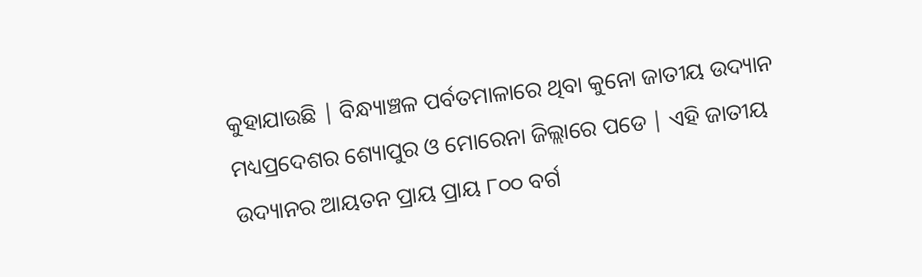କୁହାଯାଉଛି | ବିନ୍ଧ୍ୟାଞ୍ଚଳ ପର୍ବତମାଳାରେ ଥିବା କୁନୋ ଜାତୀୟ ଉଦ୍ୟାନ ମଧ୍ୟପ୍ରଦେଶର ଶ୍ୟୋପୁର ଓ ମୋରେନା ଜିଲ୍ଲାରେ ପଡେ | ଏହି ଜାତୀୟ ଉଦ୍ୟାନର ଆୟତନ ପ୍ରାୟ ପ୍ରାୟ ୮୦୦ ବର୍ଗ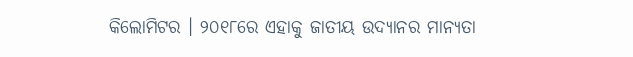କିଲୋମିଟର । ୨୦୧୮ରେ ଏହାକୁ ଜାତୀୟ ଉଦ୍ୟାନର ମାନ୍ୟତା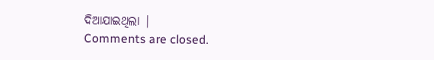ଦିଆଯାଇଥିଲା |
Comments are closed.